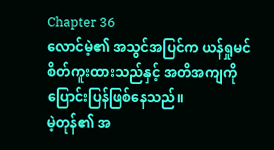Chapter 36
လောင်မဲ့၏ အသွင်အပြင်က ယန်ရှုမင် စိတ်ကူးထားသည်နှင့် အတိအကျကို ပြောင်းပြန်ဖြစ်နေသည်။
မဲ့တုန်၏ အ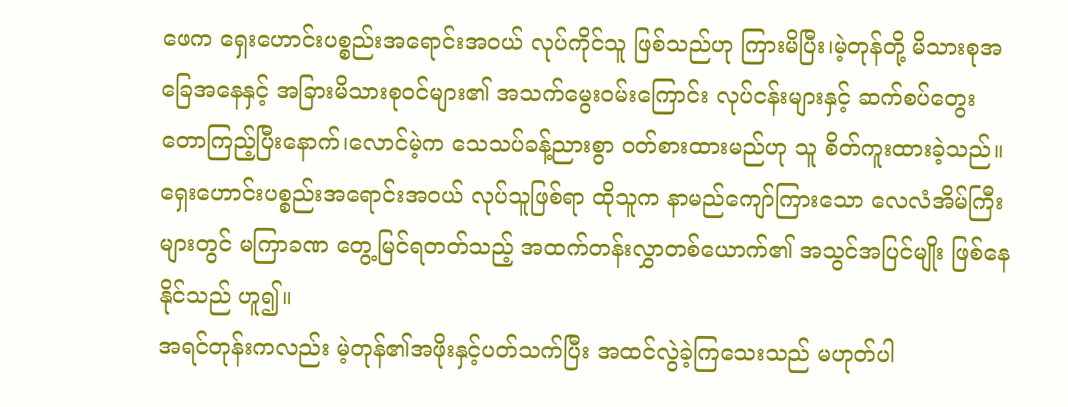ဖေက ရှေးဟောင်းပစ္စည်းအရောင်းအဝယ် လုပ်ကိုင်သူ ဖြစ်သည်ဟု ကြားမိပြီး၊မဲ့တုန်တို့ မိသားစုအခြေအနေနှင့် အခြားမိသားစုဝင်များ၏ အသက်မွေးဝမ်းကြောင်း လုပ်ငန်းများနှင့် ဆက်စပ်တွေးတောကြည့်ပြီးနောက်၊လောင်မဲ့က သေသပ်ခန့်ညားစွာ ဝတ်စားထားမည်ဟု သူ စိတ်ကူးထားခဲ့သည်။ရှေးဟောင်းပစ္စည်းအရောင်းအဝယ် လုပ်သူဖြစ်ရာ ထိုသူက နာမည်ကျော်ကြားသော လေလံအိမ်ကြီးများတွင် မကြာခဏ တွေ့မြင်ရတတ်သည့် အထက်တန်းလွှာတစ်ယောက်၏ အသွင်အပြင်မျိုး ဖြစ်နေနိုင်သည် ဟူ၍။
အရင်တုန်းကလည်း မဲ့တုန်၏အဖိုးနှင့်ပတ်သက်ပြီး အထင်လွဲခဲ့ကြသေးသည် မဟုတ်ပါ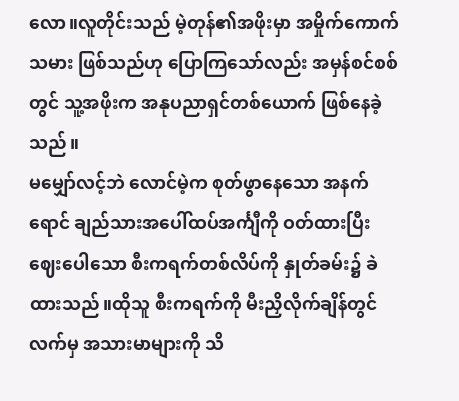လော။လူတိုင်းသည် မဲ့တုန်၏အဖိုးမှာ အမှိုက်ကောက်သမား ဖြစ်သည်ဟု ပြောကြသော်လည်း အမှန်စင်စစ်တွင် သူ့အဖိုးက အနုပညာရှင်တစ်ယောက် ဖြစ်နေခဲ့သည်။
မမျှော်လင့်ဘဲ လောင်မဲ့က စုတ်ဖွာနေသော အနက်ရောင် ချည်သားအပေါ်ထပ်အင်္ကျီကို ဝတ်ထားပြီး ဈေးပေါသော စီးကရက်တစ်လိပ်ကို နှုတ်ခမ်း၌ ခဲထားသည်။ထိုသူ စီးကရက်ကို မီးညှိလိုက်ချိန်တွင် လက်မှ အသားမာများကို သိ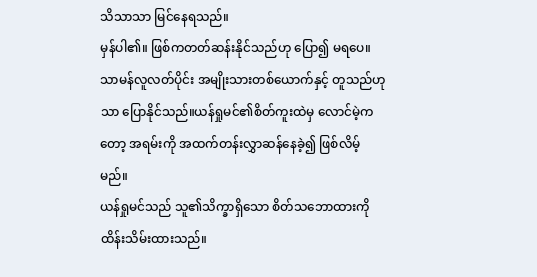သိသာသာ မြင်နေရသည်။
မှန်ပါ၏။ ဖြစ်ကတတ်ဆန်းနိုင်သည်ဟု ပြော၍ မရပေ။သာမန်လူလတ်ပိုင်း အမျိုးသားတစ်ယောက်နှင့် တူသည်ဟုသာ ပြောနိုင်သည်။ယန်ရှုမင်၏စိတ်ကူးထဲမှ လောင်မဲ့ကတော့ အရမ်းကို အထက်တန်းလွှာဆန်နေခဲ့၍ ဖြစ်လိမ့်မည်။
ယန်ရှုမင်သည် သူ၏သိက္ခာရှိသော စိတ်သဘောထားကို ထိန်းသိမ်းထားသည်။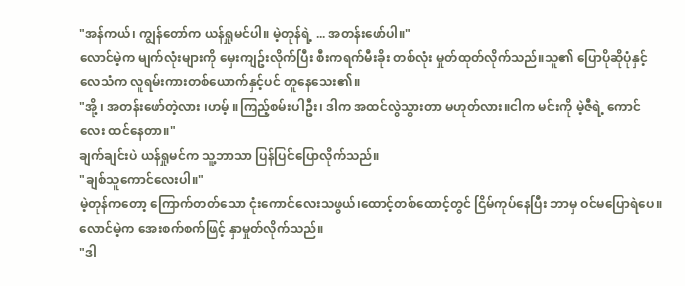"အန်ကယ်၊ ကျွန်တော်က ယန်ရှုမင်ပါ။ မဲ့တုန်ရဲ့ ... အတန်းဖော်ပါ။"
လောင်မဲ့က မျက်လုံးများကို မှေးကျဥ်းလိုက်ပြီး စီးကရက်မီးခိုး တစ်လုံး မှုတ်ထုတ်လိုက်သည်။သူ၏ ပြောပိုဆိုပုံနှင့် လေသံက လူရမ်းကားတစ်ယောက်နှင့်ပင် တူနေသေး၏။
"အို့ ၊ အတန်းဖော်တဲ့လား ၊ဟမ့် ။ကြည့်စမ်းပါဦး၊ ဒါက အထင်လွဲသွားတာ မဟုတ်လား။ငါက မင်းကို မဲ့ဇီရဲ့ ကောင်လေး ထင်နေတာ။"
ချက်ချင်းပဲ ယန်ရှုမင်က သူ့ဘာသာ ပြန်ပြင်ပြောလိုက်သည်။
"ချစ်သူကောင်လေးပါ။"
မဲ့တုန်ကတော့ ကြောက်တတ်သော ငုံးကောင်လေးသဖွယ်၊ထောင့်တစ်ထောင့်တွင် ငြိမ်ကုပ်နေပြီး ဘာမှ ဝင်မပြောရဲပေ။
လောင်မဲ့က အေးစက်စက်ဖြင့် နှာမှုတ်လိုက်သည်။
"ဒါ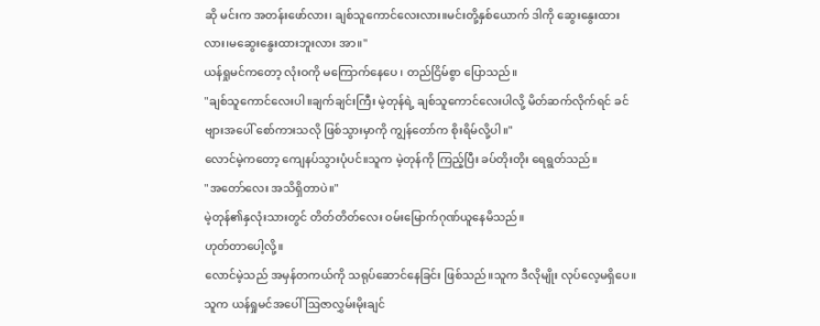ဆို မင်းက အတန်းဖော်လား၊ ချစ်သူကောင်လေးလား။မင်းတို့နှစ်ယောက် ဒါကို ဆွေးနွေးထားလား၊မဆွေးနွေးထားဘူးလား အာ။"
ယန်ရှုမင်ကတော့ လုံးဝကို မကြောက်နေပေ ၊ တည်ငြိမ်စွာ ပြောသည်။
"ချစ်သူကောင်လေးပါ။ချက်ချင်းကြီး မဲ့တုန်ရဲ့ ချစ်သူကောင်လေးပါလို့ မိတ်ဆက်လိုက်ရင် ခင်ဗျားအပေါ် စော်ကားသလို ဖြစ်သွားမှာကို ကျွန်တော်က စိုးရိမ်လို့ပါ။"
လောင်မဲ့ကတော့ ကျေနပ်သွားပုံပင်။သူက မဲ့တုန်ကို ကြည့်ပြီး ခပ်တိုးတိုး ရေရွတ်သည်။
"အတော်လေး အသိရှိတာပဲ။"
မဲ့တုန်၏နှလုံးသားတွင် တိတ်တိတ်လေး ဝမ်းမြောက်ဂုဏ်ယူနေမိသည်။
ဟုတ်တာပေါ့လို့။
လောင်မဲ့သည် အမှန်တကယ်ကို သရုပ်ဆောင်နေခြင်း ဖြစ်သည်။သူက ဒီလိုမျိုး လုပ်လေ့မရှိပေ။သူက ယန်ရှုမင်အပေါ် ဩဇာလွှမ်းမိုးချင်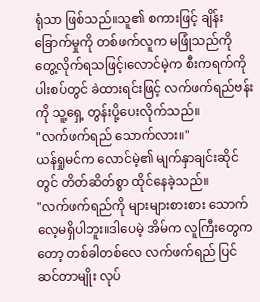ရုံသာ ဖြစ်သည်။သူ၏ စကားဖြင့် ချိန်းခြောက်မှုကို တစ်ဖက်လူက မဖြုံသည်ကို တွေ့လိုက်ရသဖြင့်၊လောင်မဲ့က စီးကရက်ကို ပါးစပ်တွင် ခဲထားရင်းဖြင့် လက်ဖက်ရည်ဗန်းကို သူ့ရှေ့ တွန်းပို့ပေးလိုက်သည်။
"လက်ဖက်ရည် သောက်လား။"
ယန်ရှုမင်က လောင်မဲ့၏ မျက်နှာချင်းဆိုင်တွင် တိတ်ဆိတ်စွာ ထိုင်နေခဲ့သည်။
"လက်ဖက်ရည်ကို များများစားစား သောက်လေ့မရှိပါဘူး။ဒါပေမဲ့ အိမ်က လူကြီးတွေကတော့ တစ်ခါတစ်လေ လက်ဖက်ရည် ပြင်ဆင်တာမျိုး လုပ်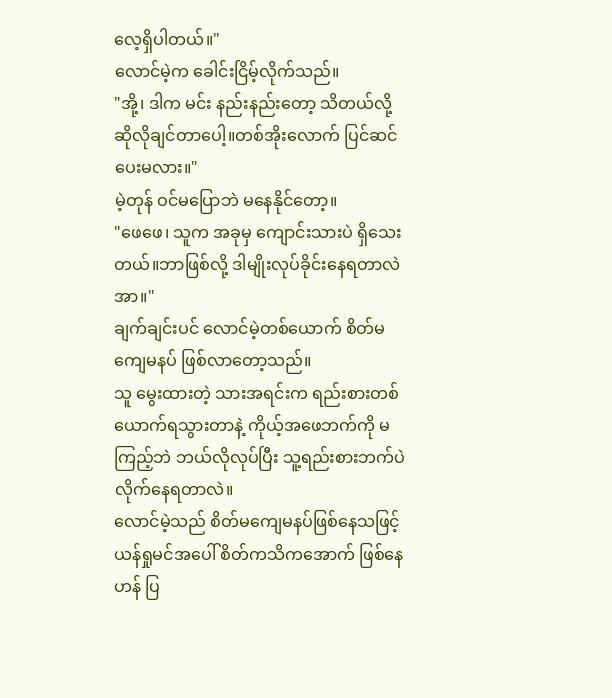လေ့ရှိပါတယ်။"
လောင်မဲ့က ခေါင်းငြိမ့်လိုက်သည်။
"အို့၊ ဒါက မင်း နည်းနည်းတော့ သိတယ်လို့ ဆိုလိုချင်တာပေါ့။တစ်အိုးလောက် ပြင်ဆင်ပေးမလား။"
မဲ့တုန် ဝင်မပြောဘဲ မနေနိုင်တော့။
"ဖေဖေ၊ သူက အခုမှ ကျောင်းသားပဲ ရှိသေးတယ်။ဘာဖြစ်လို့ ဒါမျိုးလုပ်ခိုင်းနေရတာလဲ အာ။"
ချက်ချင်းပင် လောင်မဲ့တစ်ယောက် စိတ်မကျေမနပ် ဖြစ်လာတော့သည်။
သူ မွေးထားတဲ့ သားအရင်းက ရည်းစားတစ်ယောက်ရသွားတာနဲ့ ကိုယ့်အဖေဘက်ကို မကြည့်ဘဲ ဘယ်လိုလုပ်ပြီး သူ့ရည်းစားဘက်ပဲ လိုက်နေရတာလဲ။
လောင်မဲ့သည် စိတ်မကျေမနပ်ဖြစ်နေသဖြင့် ယန်ရှုမင်အပေါ် စိတ်ကသိကအောက် ဖြစ်နေဟန် ပြ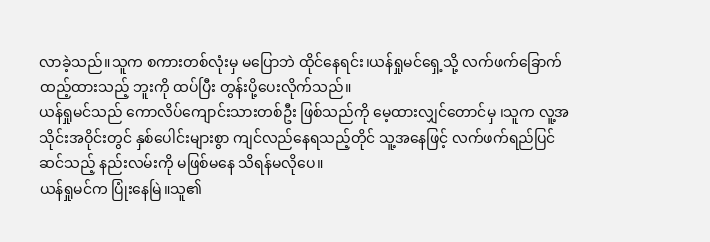လာခဲ့သည်။သူက စကားတစ်လုံးမှ မပြောဘဲ ထိုင်နေရင်း၊ယန်ရှုမင်ရှေ့သို့ လက်ဖက်ခြောက် ထည့်ထားသည့် ဘူးကို ထပ်ပြီး တွန်းပို့ပေးလိုက်သည်။
ယန်ရှုမင်သည် ကောလိပ်ကျောင်းသားတစ်ဦး ဖြစ်သည်ကို မေ့ထားလျှင်တောင်မှ ၊သူက လူ့အသိုင်းအဝိုင်းတွင် နှစ်ပေါင်းများစွာ ကျင်လည်နေရသည့်တိုင် သူ့အနေဖြင့် လက်ဖက်ရည်ပြင်ဆင်သည့် နည်းလမ်းကို မဖြစ်မနေ သိရန်မလိုပေ။
ယန်ရှုမင်က ပြုံးနေမြဲ။သူ၏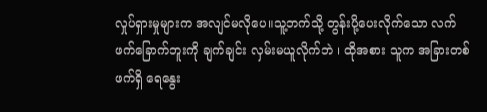လှုပ်ရှားမှုများက အလျင်မလိုပေ။သူ့ဘက်သို့ တွန်းပို့ပေးလိုက်သော လက်ဖက်ခြောက်ဘူးကို ချက်ချင်း လှမ်းမယူလိုက်ဘဲ ၊ ထိုအစား သူက အခြားတစ်ဖက်ရှိ ရေနွေး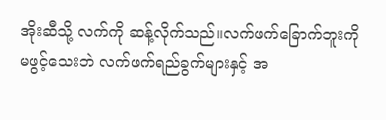အိုးဆီသို့ လက်ကို ဆန့်လိုက်သည်။လက်ဖက်ခြောက်ဘူးကို မဖွင့်သေးဘဲ လက်ဖက်ရည်ခွက်များနှင့် အ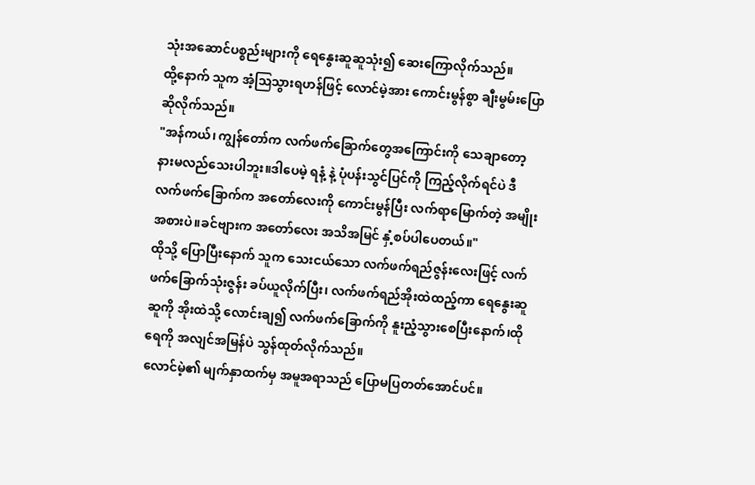သုံးအဆောင်ပစ္စည်းများကို ရေနွေးဆူဆူသုံး၍ ဆေးကြောလိုက်သည်။
ထို့နောက် သူက အံ့ဩသွားရဟန်ဖြင့် လောင်မဲ့အား ကောင်းမွန်စွာ ချီးမွမ်းပြောဆိုလိုက်သည်။
"အန်ကယ်၊ ကျွန်တော်က လက်ဖက်ခြောက်တွေအကြောင်းကို သေချာတော့ နားမလည်သေးပါဘူး။ဒါပေမဲ့ ရနံ့ နဲ့ ပုံပန်းသွင်ပြင်ကို ကြည့်လိုက်ရင်ပဲ ဒီလက်ဖက်ခြောက်က အတော်လေးကို ကောင်းမွန်ပြီး လက်ရာမြောက်တဲ့ အမျိုးအစားပဲ။ခင်ဗျားက အတော်လေး အသိအမြင် နှံ့စပ်ပါပေတယ်။"
ထိုသို့ ပြောပြီးနောက် သူက သေးငယ်သော လက်ဖက်ရည်ဇွန်းလေးဖြင့် လက်ဖက်ခြောက်သုံးဇွန်း ခပ်ယူလိုက်ပြီး၊ လက်ဖက်ရည်အိုးထဲထည့်ကာ ရေနွေးဆူဆူကို အိုးထဲသို့ လောင်းချ၍ လက်ဖက်ခြောက်ကို နူးညံ့သွားစေပြီးနောက်၊ထိုရေကို အလျင်အမြန်ပဲ သွန်ထုတ်လိုက်သည်။
လောင်မဲ့၏ မျက်နှာထက်မှ အမူအရာသည် ပြောမပြတတ်အောင်ပင်။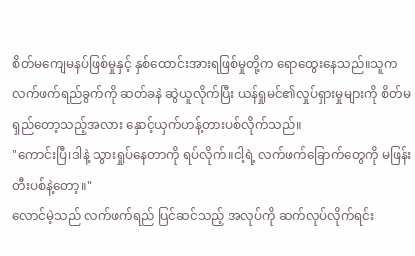စိတ်မကျေမနပ်ဖြစ်မှုနှင့် နှစ်ထောင်းအားရဖြစ်မှုတို့က ရောထွေးနေသည်။သူက လက်ဖက်ရည်ခွက်ကို ဆတ်ခနဲ ဆွဲယူလိုက်ပြီး ယန်ရှုမင်၏လှုပ်ရှားမှုများကို စိတ်မရှည်တော့သည့်အလား နှောင့်ယှက်ဟန့်တားပစ်လိုက်သည်။
"ကောင်းပြီ၊ဒါနဲ့ သွားရှုပ်နေတာကို ရပ်လိုက်။ငါ့ရဲ့ လက်ဖက်ခြောက်တွေကို မဖြန်းတီးပစ်နဲ့တော့။"
လောင်မဲ့သည် လက်ဖက်ရည် ပြင်ဆင်သည့် အလုပ်ကို ဆက်လုပ်လိုက်ရင်း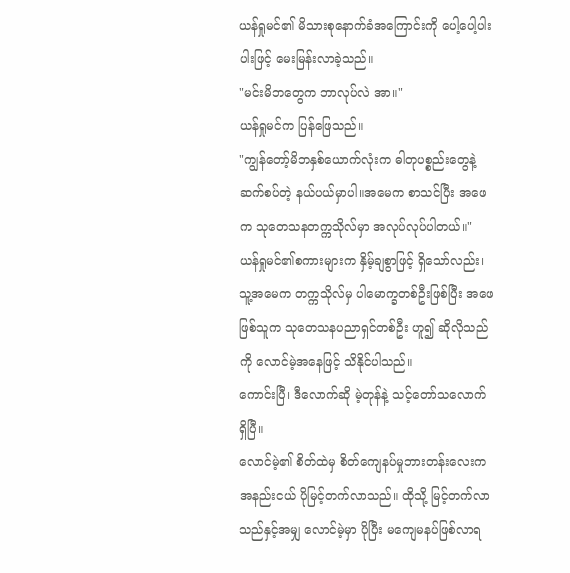ယန်ရှုမင်၏ မိသားစုနောက်ခံအကြောင်းကို ပေါ့ပေါ့ပါးပါးဖြင့် မေးမြန်းလာခဲ့သည်။
"မင်းမိဘတွေက ဘာလုပ်လဲ အာ။"
ယန်ရှုမင်က ပြန်ဖြေသည်။
"ကျွန်တော့်မိဘနှစ်ယောက်လုံးက ဓါတုပစ္စည်းတွေနဲ့ ဆက်စပ်တဲ့ နယ်ပယ်မှာပါ။အမေက စာသင်ပြီး အဖေက သုတေသနတက္ကသိုလ်မှာ အလုပ်လုပ်ပါတယ်။"
ယန်ရှုမင်၏စကားများက နှိမ့်ချစွာဖြင့် ရှိသော်လည်း၊သူ့အမေက တက္ကသိုလ်မှ ပါမောက္ခတစ်ဦးဖြစ်ပြီး အဖေဖြစ်သူက သုတေသနပညာရှင်တစ်ဦး ဟူ၍ ဆိုလိုသည်ကို လောင်မဲ့အနေဖြင့် သိနိုင်ပါသည်။
ကောင်းပြီ၊ ဒီလောက်ဆို မဲ့တုန်နဲ့ သင့်တော်သလောက် ရှိပြီ။
လောင်မဲ့၏ စိတ်ထဲမှ စိတ်ကျေနပ်မှုဘားတန်းလေးက အနည်းငယ် ပိုမြင့်တက်လာသည်။ ထိုသို့ မြင့်တက်လာသည်နှင့်အမျှ လောင်မဲ့မှာ ပိုပြီး မကျေမနပ်ဖြစ်လာရ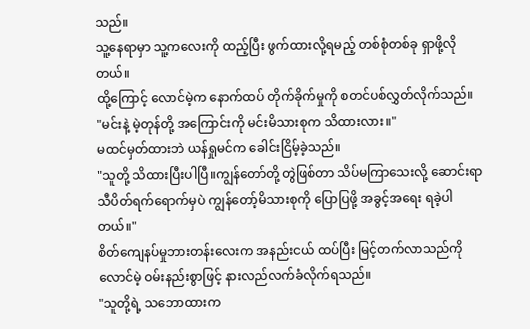သည်။
သူ့နေရာမှာ သူ့ကလေးကို ထည့်ပြီး ဖွက်ထားလို့ရမည့် တစ်စုံတစ်ခု ရှာဖို့လိုတယ်။
ထို့ကြောင့် လောင်မဲ့က နောက်ထပ် တိုက်ခိုက်မှုကို စတင်ပစ်လွှတ်လိုက်သည်။
"မင်းနဲ့ မဲ့တုန်တို့ အကြောင်းကို မင်းမိသားစုက သိထားလား။"
မထင်မှတ်ထားဘဲ ယန်ရှုမင်က ခေါင်းငြိမ့်ခဲ့သည်။
"သူတို့ သိထားပြီးပါပြီ။ကျွန်တော်တို့ တွဲဖြစ်တာ သိပ်မကြာသေးလို့ ဆောင်းရာသီပိတ်ရက်ရောက်မှပဲ ကျွန်တော့်မိသားစုကို ပြောပြဖို့ အခွင့်အရေး ရခဲ့ပါတယ်။"
စိတ်ကျေနပ်မှုဘားတန်းလေးက အနည်းငယ် ထပ်ပြီး မြင့်တက်လာသည်ကို လောင်မဲ့ ဝမ်းနည်းစွာဖြင့် နားလည်လက်ခံလိုက်ရသည်။
"သူတို့ရဲ့ သဘောထားက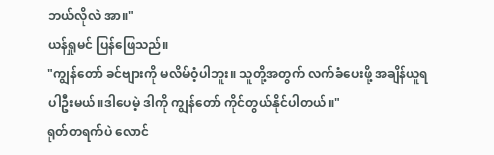ဘယ်လိုလဲ အာ။"
ယန်ရှုမင် ပြန်ဖြေသည်။
"ကျွန်တော် ခင်ဗျားကို မလိမ်ဝံ့ပါဘူး။ သူတို့အတွက် လက်ခံပေးဖို့ အချိန်ယူရပါဦးမယ်။ဒါပေမဲ့ ဒါကို ကျွန်တော် ကိုင်တွယ်နိုင်ပါတယ်။"
ရုတ်တရက်ပဲ လောင်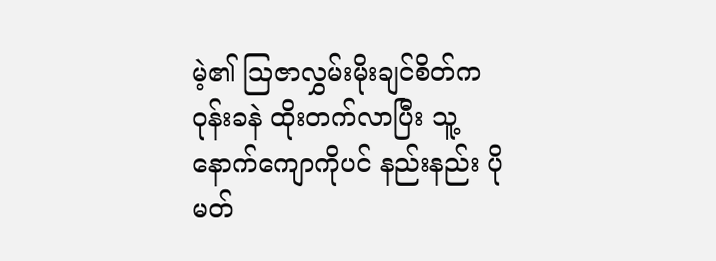မဲ့၏ ဩဇာလွှမ်းမိုးချင်စိတ်က ဝုန်းခနဲ ထိုးတက်လာပြီး သူ့နောက်ကျောကိုပင် နည်းနည်း ပိုမတ်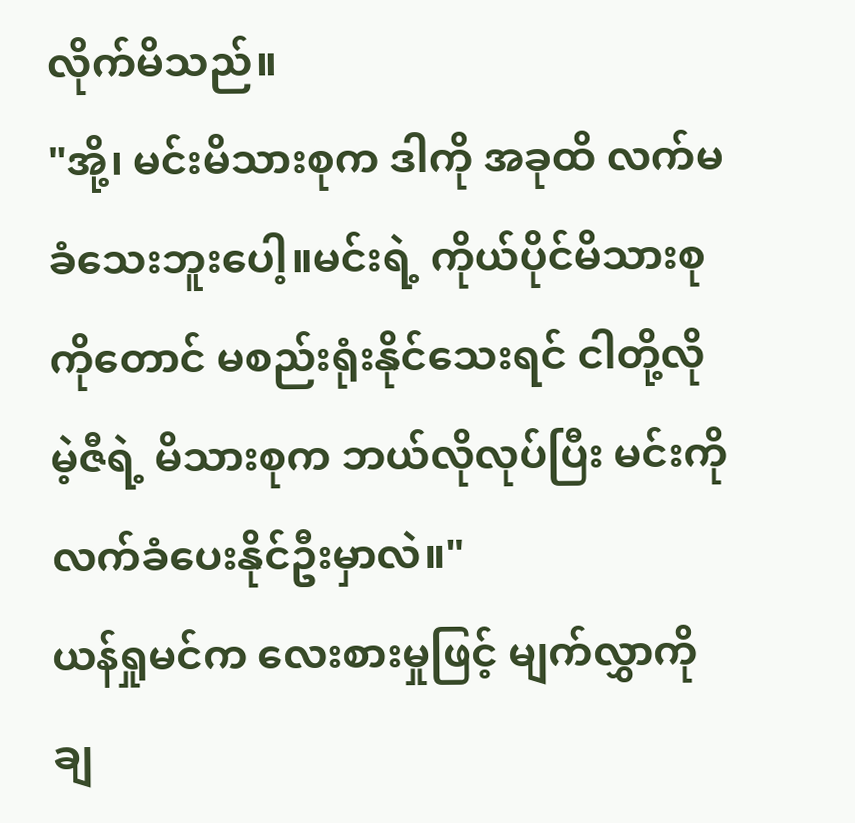လိုက်မိသည်။
"အို့၊ မင်းမိသားစုက ဒါကို အခုထိ လက်မခံသေးဘူးပေါ့။မင်းရဲ့ ကိုယ်ပိုင်မိသားစုကိုတောင် မစည်းရုံးနိုင်သေးရင် ငါတို့လို မဲ့ဇီရဲ့ မိသားစုက ဘယ်လိုလုပ်ပြီး မင်းကို လက်ခံပေးနိုင်ဦးမှာလဲ။"
ယန်ရှုမင်က လေးစားမှုဖြင့် မျက်လွှာကို ချ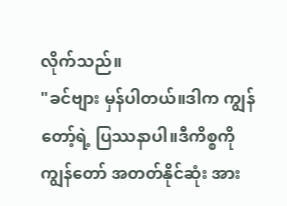လိုက်သည်။
"ခင်ဗျား မှန်ပါတယ်။ဒါက ကျွန်တော့်ရဲ့ ပြဿနာပါ။ဒီကိစ္စကို ကျွန်တော် အတတ်နိုင်ဆုံး အား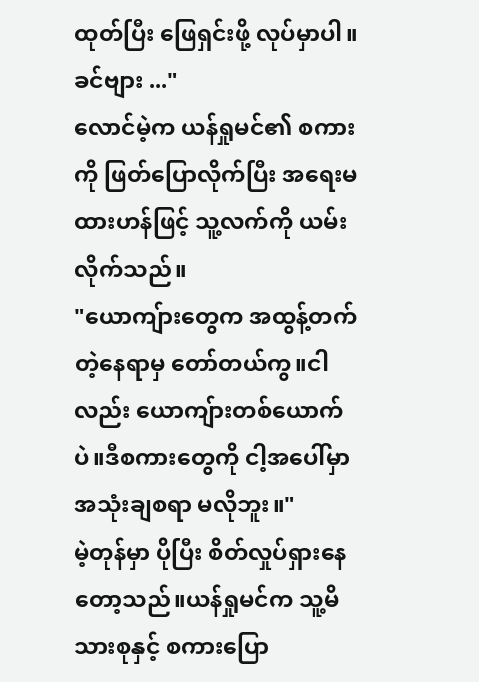ထုတ်ပြီး ဖြေရှင်းဖို့ လုပ်မှာပါ။ ခင်ဗျား ..."
လောင်မဲ့က ယန်ရှုမင်၏ စကားကို ဖြတ်ပြောလိုက်ပြီး အရေးမထားဟန်ဖြင့် သူ့လက်ကို ယမ်းလိုက်သည်။
"ယောကျ်ားတွေက အထွန့်တက်တဲ့နေရာမှ တော်တယ်ကွ။ငါလည်း ယောကျ်ားတစ်ယောက်ပဲ။ဒီစကားတွေကို ငါ့အပေါ်မှာ အသုံးချစရာ မလိုဘူး။"
မဲ့တုန်မှာ ပိုပြီး စိတ်လှုပ်ရှားနေတော့သည်။ယန်ရှုမင်က သူ့မိသားစုနှင့် စကားပြော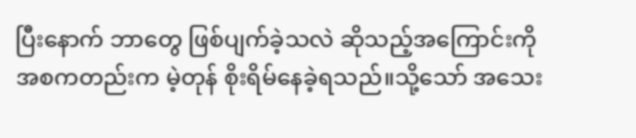ပြီးနောက် ဘာတွေ ဖြစ်ပျက်ခဲ့သလဲ ဆိုသည့်အကြောင်းကို အစကတည်းက မဲ့တုန် စိုးရိမ်နေခဲ့ရသည်။သို့သော် အသေး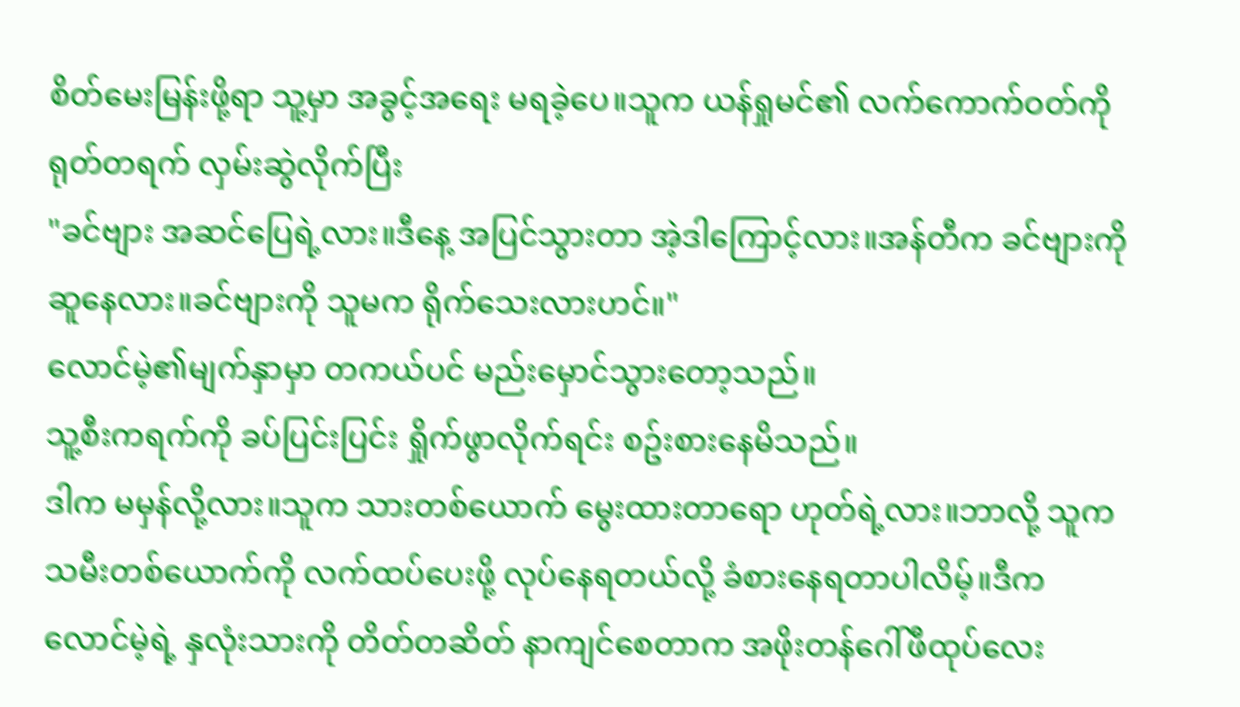စိတ်မေးမြန်းဖို့ရာ သူ့မှာ အခွင့်အရေး မရခဲ့ပေ။သူက ယန်ရှုမင်၏ လက်ကောက်ဝတ်ကို ရုတ်တရက် လှမ်းဆွဲလိုက်ပြီး
"ခင်ဗျား အဆင်ပြေရဲ့လား။ဒီနေ့ အပြင်သွားတာ အဲ့ဒါကြောင့်လား။အန်တီက ခင်ဗျားကို ဆူနေလား။ခင်ဗျားကို သူမက ရိုက်သေးလားဟင်။"
လောင်မဲ့၏မျက်နှာမှာ တကယ်ပင် မည်းမှောင်သွားတော့သည်။
သူ့စီးကရက်ကို ခပ်ပြင်းပြင်း ရှိုက်ဖွာလိုက်ရင်း စဥ်းစားနေမိသည်။
ဒါက မမှန်လို့လား။သူက သားတစ်ယောက် မွေးထားတာရော ဟုတ်ရဲ့လား။ဘာလို့ သူက သမီးတစ်ယောက်ကို လက်ထပ်ပေးဖို့ လုပ်နေရတယ်လို့ ခံစားနေရတာပါလိမ့်။ဒီက လောင်မဲ့ရဲ့ နှလုံးသားကို တိတ်တဆိတ် နာကျင်စေတာက အဖိုးတန်ဂေါ်ဖီထုပ်လေး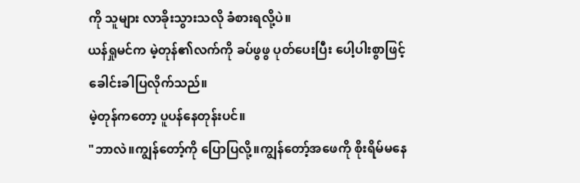ကို သူများ လာခိုးသွားသလို ခံစားရလို့ပဲ။
ယန်ရှုမင်က မဲ့တုန်၏လက်ကို ခပ်ဖွဖွ ပုတ်ပေးပြီး ပေါ့ပါးစွာဖြင့် ခေါင်းခါပြလိုက်သည်။
မဲ့တုန်ကတော့ ပူပန်နေတုန်းပင်။
"ဘာလဲ။ကျွန်တော့်ကို ပြောပြလို့။ကျွန်တော့်အဖေကို စိုးရိမ်မနေ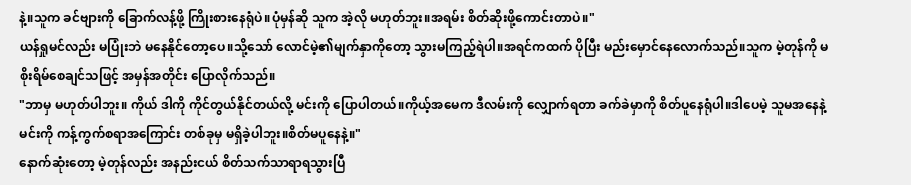နဲ့။သူက ခင်ဗျားကို ခြောက်လန့်ဖို့ ကြိုးစားနေရုံပဲ။ပုံမှန်ဆို သူက အဲ့လို မဟုတ်ဘူး။အရမ်း စိတ်ဆိုးဖို့ကောင်းတာပဲ။"
ယန်ရှုမင်လည်း မပြုံးဘဲ မနေနိုင်တော့ပေ။သို့သော် လောင်မဲ့၏မျက်နှာကိုတော့ သွားမကြည့်ရဲပါ။အရင်ကထက် ပိုပြီး မည်းမှောင်နေလောက်သည်။သူက မဲ့တုန်ကို မစိုးရိမ်စေချင်သဖြင့် အမှန်အတိုင်း ပြောလိုက်သည်။
"ဘာမှ မဟုတ်ပါဘူး။ ကိုယ် ဒါကို ကိုင်တွယ်နိုင်တယ်လို့ မင်းကို ပြောပါတယ်။ကိုယ့်အမေက ဒီလမ်းကို လျှောက်ရတာ ခက်ခဲမှာကို စိတ်ပူနေရုံပါ။ဒါပေမဲ့ သူမအနေနဲ့ မင်းကို ကန့်ကွက်စရာအကြောင်း တစ်ခုမှ မရှိခဲ့ပါဘူး။စိတ်မပူနေနဲ့။"
နောက်ဆုံးတော့ မဲ့တုန်လည်း အနည်းငယ် စိတ်သက်သာရာရသွားပြီ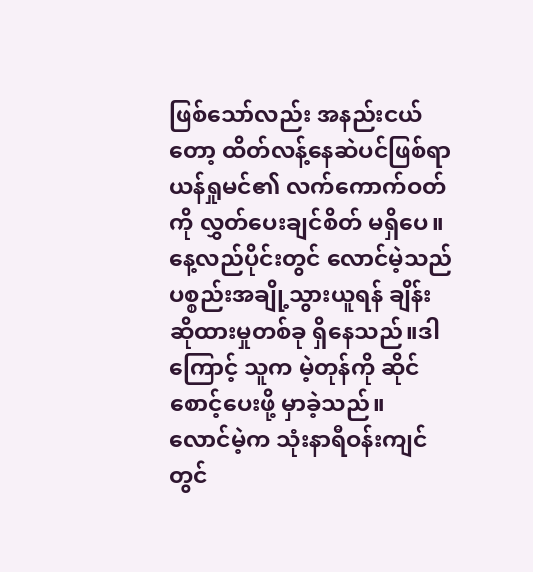ဖြစ်သော်လည်း အနည်းငယ်တော့ ထိတ်လန့်နေဆဲပင်ဖြစ်ရာ ယန်ရှုမင်၏ လက်ကောက်ဝတ်ကို လွှတ်ပေးချင်စိတ် မရှိပေ။
နေ့လည်ပိုင်းတွင် လောင်မဲ့သည် ပစ္စည်းအချို့သွားယူရန် ချိန်းဆိုထားမှုတစ်ခု ရှိနေသည်။ဒါကြောင့် သူက မဲ့တုန်ကို ဆိုင်စောင့်ပေးဖို့ မှာခဲ့သည်။
လောင်မဲ့က သုံးနာရီဝန်းကျင်တွင်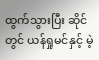ထွက်သွားပြီး ဆိုင်တွင် ယန်ရှုမင်နှင့် မဲ့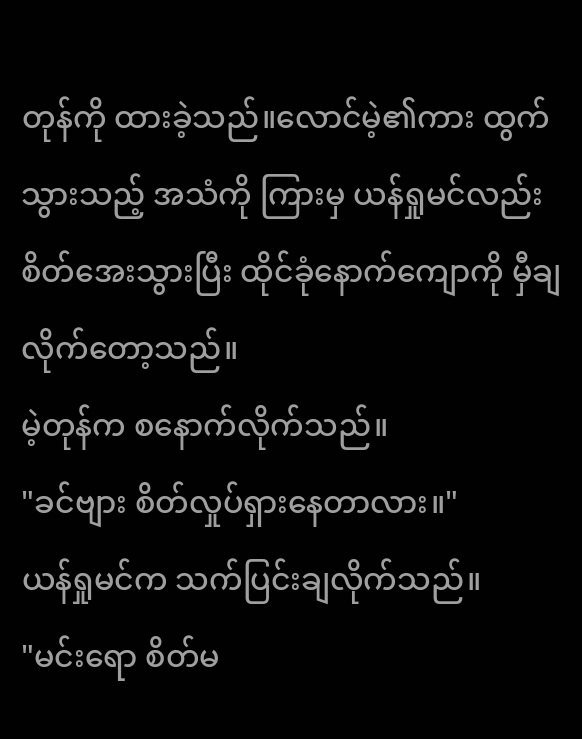တုန်ကို ထားခဲ့သည်။လောင်မဲ့၏ကား ထွက်သွားသည့် အသံကို ကြားမှ ယန်ရှုမင်လည်း စိတ်အေးသွားပြီး ထိုင်ခုံနောက်ကျောကို မှီချလိုက်တော့သည်။
မဲ့တုန်က စနောက်လိုက်သည်။
"ခင်ဗျား စိတ်လှုပ်ရှားနေတာလား။"
ယန်ရှုမင်က သက်ပြင်းချလိုက်သည်။
"မင်းရော စိတ်မ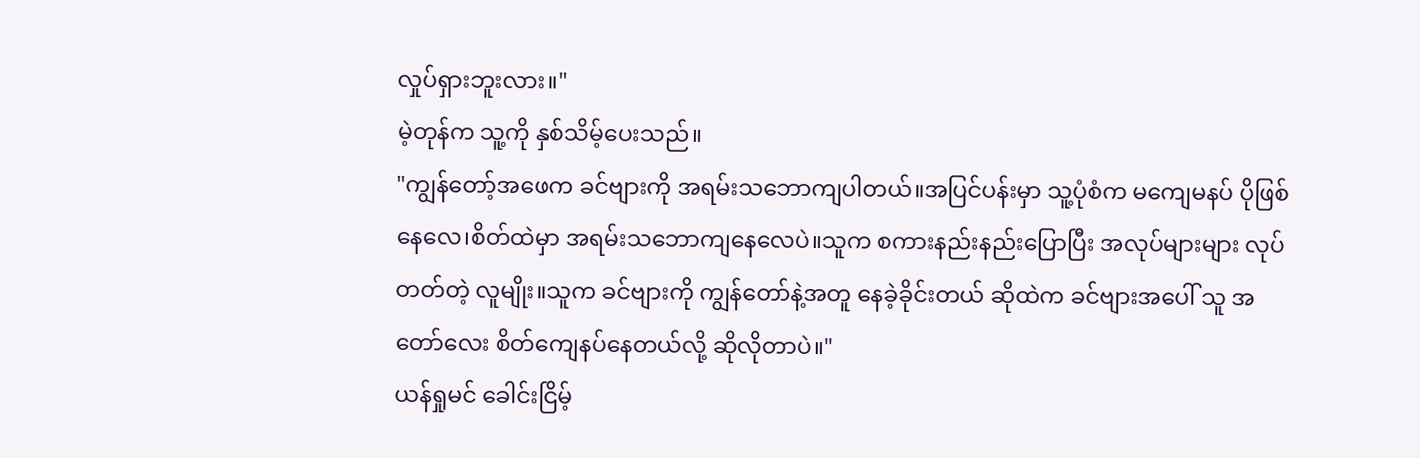လှုပ်ရှားဘူးလား။"
မဲ့တုန်က သူ့ကို နှစ်သိမ့်ပေးသည်။
"ကျွန်တော့်အဖေက ခင်ဗျားကို အရမ်းသဘောကျပါတယ်။အပြင်ပန်းမှာ သူ့ပုံစံက မကျေမနပ် ပိုဖြစ်နေလေ၊စိတ်ထဲမှာ အရမ်းသဘောကျနေလေပဲ။သူက စကားနည်းနည်းပြောပြီး အလုပ်များများ လုပ်တတ်တဲ့ လူမျိုး။သူက ခင်ဗျားကို ကျွန်တော်နဲ့အတူ နေခဲ့ခိုင်းတယ် ဆိုထဲက ခင်ဗျားအပေါ် သူ အတော်လေး စိတ်ကျေနပ်နေတယ်လို့ ဆိုလိုတာပဲ။"
ယန်ရှုမင် ခေါင်းငြိမ့်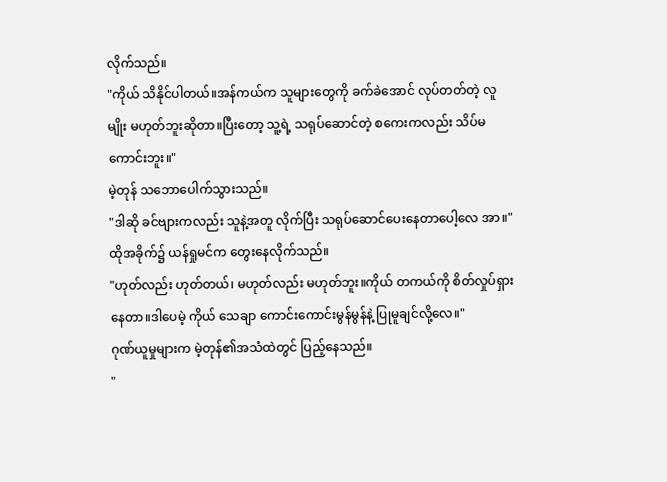လိုက်သည်။
"ကိုယ် သိနိုင်ပါတယ်။အန်ကယ်က သူများတွေကို ခက်ခဲအောင် လုပ်တတ်တဲ့ လူမျိုး မဟုတ်ဘူးဆိုတာ။ပြီးတော့ သူ့ရဲ့ သရုပ်ဆောင်တဲ့ စကေးကလည်း သိပ်မကောင်းဘူး။"
မဲ့တုန် သဘောပေါက်သွားသည်။
"ဒါဆို ခင်ဗျားကလည်း သူနဲ့အတူ လိုက်ပြီး သရုပ်ဆောင်ပေးနေတာပေါ့လေ အာ။"
ထိုအခိုက်၌ ယန်ရှုမင်က တွေးနေလိုက်သည်။
"ဟုတ်လည်း ဟုတ်တယ်၊ မဟုတ်လည်း မဟုတ်ဘူး။ကိုယ် တကယ်ကို စိတ်လှုပ်ရှားနေတာ။ဒါပေမဲ့ ကိုယ် သေချာ ကောင်းကောင်းမွန်မွန်နဲ့ ပြုမူချင်လို့လေ။"
ဂုဏ်ယူမှုများက မဲ့တုန်၏အသံထဲတွင် ပြည့်နေသည်။
"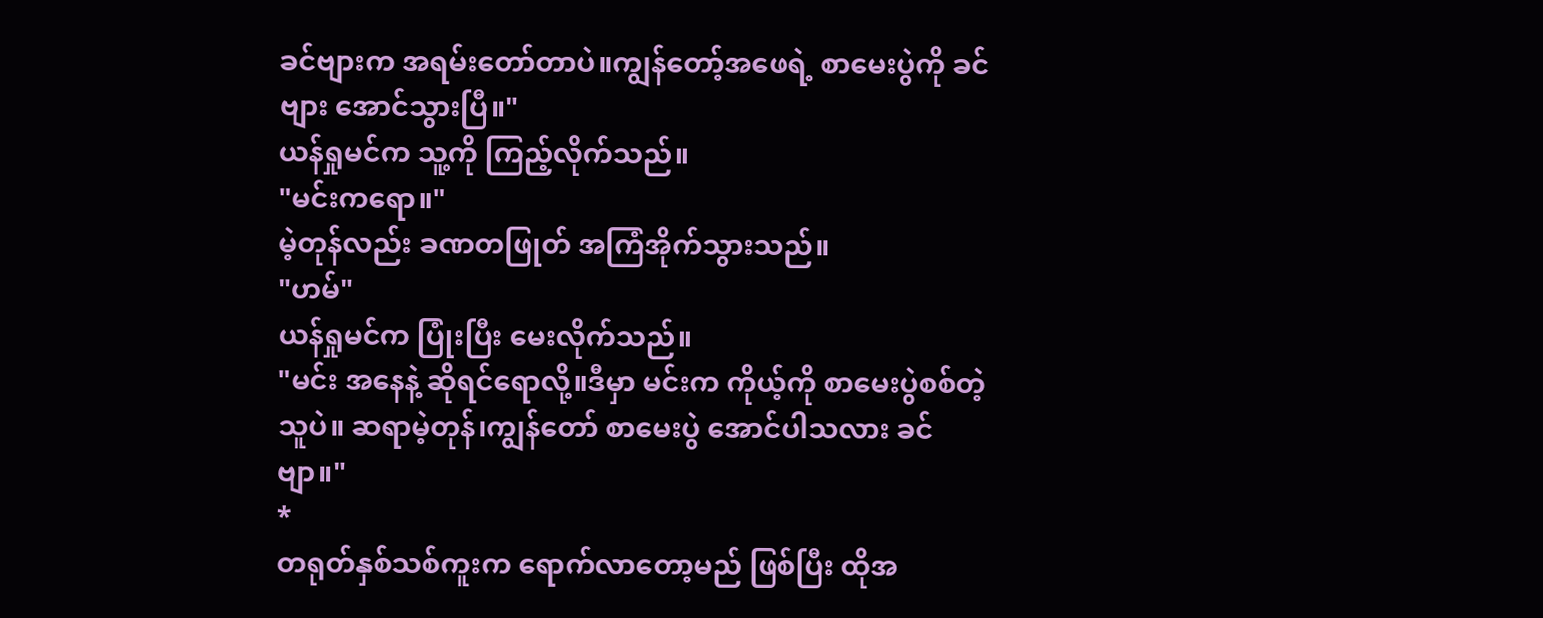ခင်ဗျားက အရမ်းတော်တာပဲ။ကျွန်တော့်အဖေရဲ့ စာမေးပွဲကို ခင်ဗျား အောင်သွားပြီ။"
ယန်ရှုမင်က သူ့ကို ကြည့်လိုက်သည်။
"မင်းကရော။"
မဲ့တုန်လည်း ခဏတဖြုတ် အကြံအိုက်သွားသည်။
"ဟမ်"
ယန်ရှုမင်က ပြုံးပြီး မေးလိုက်သည်။
"မင်း အနေနဲ့ ဆိုရင်ရောလို့။ဒီမှာ မင်းက ကိုယ့်ကို စာမေးပွဲစစ်တဲ့သူပဲ။ ဆရာမဲ့တုန်၊ကျွန်တော် စာမေးပွဲ အောင်ပါသလား ခင်ဗျာ။"
*
တရုတ်နှစ်သစ်ကူးက ရောက်လာတော့မည် ဖြစ်ပြီး ထိုအ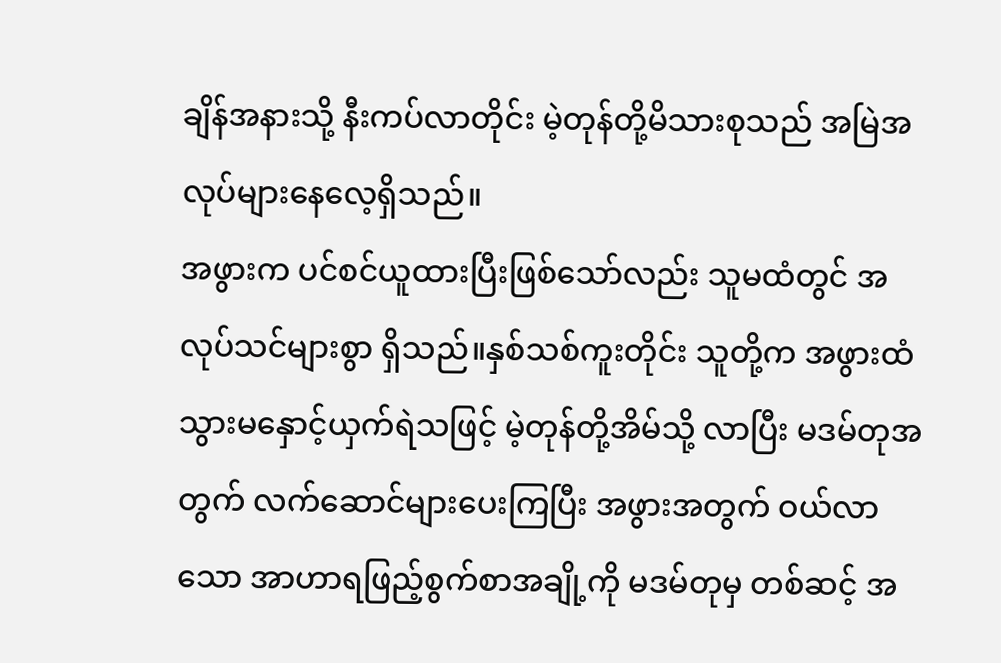ချိန်အနားသို့ နီးကပ်လာတိုင်း မဲ့တုန်တို့မိသားစုသည် အမြဲအလုပ်များနေလေ့ရှိသည်။
အဖွားက ပင်စင်ယူထားပြီးဖြစ်သော်လည်း သူမထံတွင် အလုပ်သင်များစွာ ရှိသည်။နှစ်သစ်ကူးတိုင်း သူတို့က အဖွားထံ သွားမနှောင့်ယှက်ရဲသဖြင့် မဲ့တုန်တို့အိမ်သို့ လာပြီး မဒမ်တုအတွက် လက်ဆောင်များပေးကြပြီး အဖွားအတွက် ဝယ်လာသော အာဟာရဖြည့်စွက်စာအချို့ကို မဒမ်တုမှ တစ်ဆင့် အ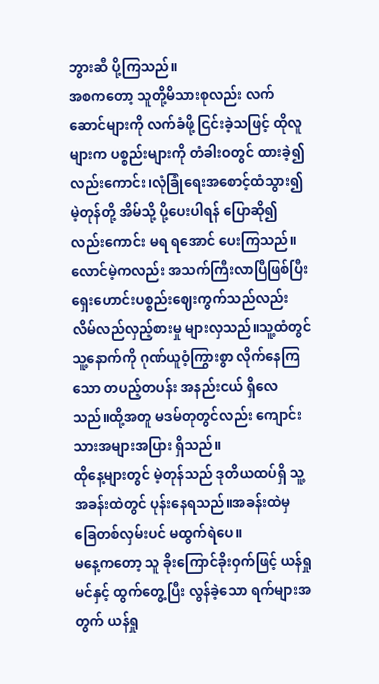ဘွားဆီ ပို့ကြသည်။
အစကတော့ သူတို့မိသားစုလည်း လက်ဆောင်များကို လက်ခံဖို့ ငြင်းခဲ့သဖြင့် ထိုလူများက ပစ္စည်းများကို တံခါးဝတွင် ထားခဲ့၍ လည်းကောင်း၊လုံခြုံရေးအစောင့်ထံသွား၍ မဲ့တုန်တို့ အိမ်သို့ ပို့ပေးပါရန် ပြောဆို၍ လည်းကောင်း မရ ရအောင် ပေးကြသည်။
လောင်မဲ့ကလည်း အသက်ကြီးလာပြီဖြစ်ပြီး ရှေးဟောင်းပစ္စည်းဈေးကွက်သည်လည်း လိမ်လည်လှည့်စားမှု များလှသည်။သူ့ထံတွင် သူ့နောက်ကို ဂုဏ်ယူဝံ့ကြွားစွာ လိုက်နေကြသော တပည့်တပန်း အနည်းငယ် ရှိလေသည်။ထို့အတူ မဒမ်တုတွင်လည်း ကျောင်းသားအများအပြား ရှိသည်။
ထိုနေ့များတွင် မဲ့တုန်သည် ဒုတိယထပ်ရှိ သူ့အခန်းထဲတွင် ပုန်းနေရသည်။အခန်းထဲမှ ခြေတစ်လှမ်းပင် မထွက်ရဲပေ။
မနေ့ကတော့ သူ ခိုးကြောင်ခိုးဝှက်ဖြင့် ယန်ရှုမင်နှင့် ထွက်တွေ့ပြီး လွန်ခဲ့သော ရက်များအတွက် ယန်ရှု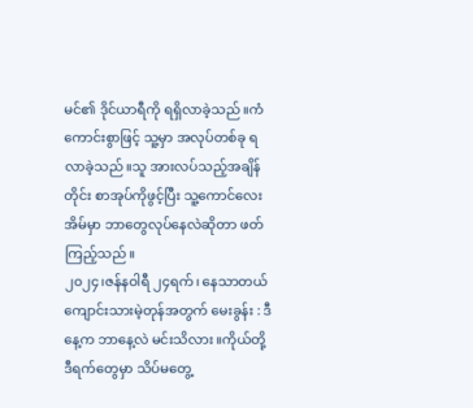မင်၏ ဒိုင်ယာရီကို ရရှိလာခဲ့သည်။ကံကောင်းစွာဖြင့် သူ့မှာ အလုပ်တစ်ခု ရလာခဲ့သည်။သူ အားလပ်သည့်အချိန်တိုင်း စာအုပ်ကိုဖွင့်ပြီး သူ့ကောင်လေး အိမ်မှာ ဘာတွေလုပ်နေလဲဆိုတာ ဖတ်ကြည့်သည်။
၂၀၂၄၊ဇန်နဝါရီ ၂၄ရက်၊ နေသာတယ်
ကျောင်းသားမဲ့တုန်အတွက် မေးခွန်း : ဒီနေ့က ဘာနေ့လဲ မင်းသိလား။ကိုယ်တို့ ဒီရက်တွေမှာ သိပ်မတွေ့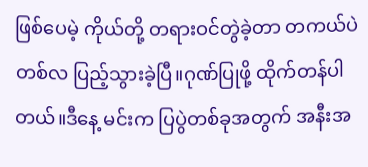ဖြစ်ပေမဲ့ ကိုယ်တို့ တရားဝင်တွဲခဲ့တာ တကယ်ပဲ တစ်လ ပြည့်သွားခဲ့ပြီ။ဂုဏ်ပြုဖို့ ထိုက်တန်ပါတယ်။ဒီနေ့ မင်းက ပြပွဲတစ်ခုအတွက် အနီးအ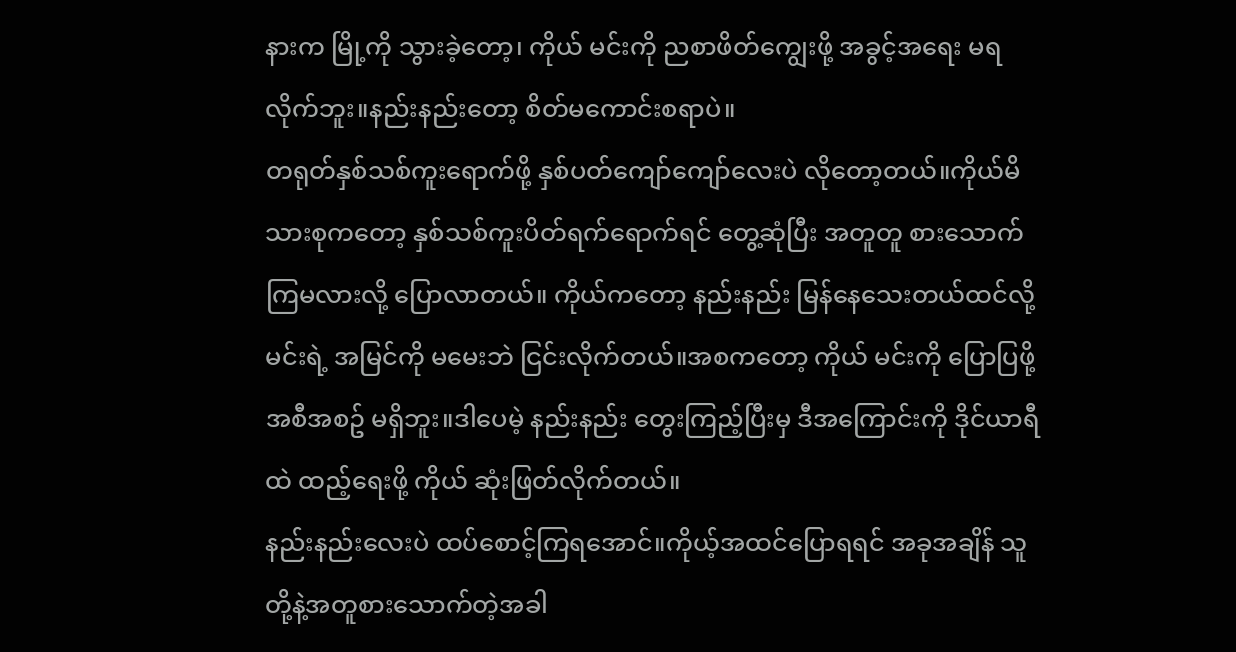နားက မြို့ကို သွားခဲ့တော့၊ ကိုယ် မင်းကို ညစာဖိတ်ကျွေးဖို့ အခွင့်အရေး မရလိုက်ဘူး။နည်းနည်းတော့ စိတ်မကောင်းစရာပဲ။
တရုတ်နှစ်သစ်ကူးရောက်ဖို့ နှစ်ပတ်ကျော်ကျော်လေးပဲ လိုတော့တယ်။ကိုယ်မိသားစုကတော့ နှစ်သစ်ကူးပိတ်ရက်ရောက်ရင် တွေ့ဆုံပြီး အတူတူ စားသောက်ကြမလားလို့ ပြောလာတယ်။ ကိုယ်ကတော့ နည်းနည်း မြန်နေသေးတယ်ထင်လို့ မင်းရဲ့ အမြင်ကို မမေးဘဲ ငြင်းလိုက်တယ်။အစကတော့ ကိုယ် မင်းကို ပြောပြဖို့ အစီအစဥ် မရှိဘူး။ဒါပေမဲ့ နည်းနည်း တွေးကြည့်ပြီးမှ ဒီအကြောင်းကို ဒိုင်ယာရီထဲ ထည့်ရေးဖို့ ကိုယ် ဆုံးဖြတ်လိုက်တယ်။
နည်းနည်းလေးပဲ ထပ်စောင့်ကြရအောင်။ကိုယ့်အထင်ပြောရရင် အခုအချိန် သူတို့နဲ့အတူစားသောက်တဲ့အခါ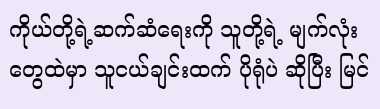ကိုယ်တို့ရဲ့ဆက်ဆံရေးကို သူတို့ရဲ့ မျက်လုံးတွေထဲမှာ သူငယ်ချင်းထက် ပိုရုံပဲ ဆိုပြီး မြင်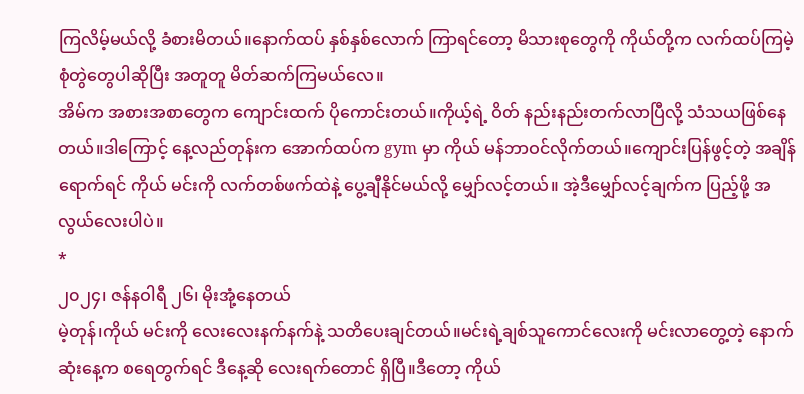ကြလိမ့်မယ်လို့ ခံစားမိတယ်။နောက်ထပ် နှစ်နှစ်လောက် ကြာရင်တော့ မိသားစုတွေကို ကိုယ်တို့က လက်ထပ်ကြမဲ့စုံတွဲတွေပါဆိုပြီး အတူတူ မိတ်ဆက်ကြမယ်လေ။
အိမ်က အစားအစာတွေက ကျောင်းထက် ပိုကောင်းတယ်။ကိုယ့်ရဲ့ ဝိတ် နည်းနည်းတက်လာပြီလို့ သံသယဖြစ်နေတယ်။ဒါကြောင့် နေ့လည်တုန်းက အောက်ထပ်က gym မှာ ကိုယ် မန်ဘာဝင်လိုက်တယ်။ကျောင်းပြန်ဖွင့်တဲ့ အချိန်ရောက်ရင် ကိုယ် မင်းကို လက်တစ်ဖက်ထဲနဲ့ ပွေ့ချီနိုင်မယ်လို့ မျှော်လင့်တယ်။ အဲ့ဒီမျှော်လင့်ချက်က ပြည့်ဖို့ အလွယ်လေးပါပဲ။
*
၂၀၂၄၊ ဇန်နဝါရီ ၂၆၊ မိုးအုံ့နေတယ်
မဲ့တုန်၊ကိုယ် မင်းကို လေးလေးနက်နက်နဲ့ သတိပေးချင်တယ်။မင်းရဲ့ချစ်သူကောင်လေးကို မင်းလာတွေ့တဲ့ နောက်ဆုံးနေ့က စရေတွက်ရင် ဒီနေ့ဆို လေးရက်တောင် ရှိပြီ။ဒီတော့ ကိုယ်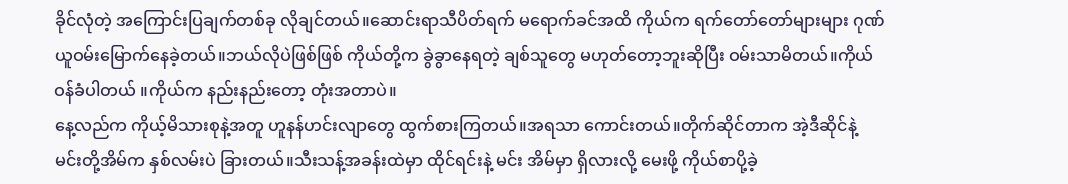ခိုင်လုံတဲ့ အကြောင်းပြချက်တစ်ခု လိုချင်တယ်။ဆောင်းရာသီပိတ်ရက် မရောက်ခင်အထိ ကိုယ်က ရက်တော်တော်များများ ဂုဏ်ယူဝမ်းမြောက်နေခဲ့တယ်။ဘယ်လိုပဲဖြစ်ဖြစ် ကိုယ်တို့က ခွဲခွာနေရတဲ့ ချစ်သူတွေ မဟုတ်တော့ဘူးဆိုပြီး ဝမ်းသာမိတယ်။ကိုယ် ဝန်ခံပါတယ် ။ကိုယ်က နည်းနည်းတော့ တုံးအတာပဲ။
နေ့လည်က ကိုယ့်မိသားစုနဲ့အတူ ဟူနန်ဟင်းလျာတွေ ထွက်စားကြတယ်။အရသာ ကောင်းတယ်။တိုက်ဆိုင်တာက အဲ့ဒီဆိုင်နဲ့ မင်းတို့အိမ်က နှစ်လမ်းပဲ ခြားတယ်။သီးသန့်အခန်းထဲမှာ ထိုင်ရင်းနဲ့ မင်း အိမ်မှာ ရှိလားလို့ မေးဖို့ ကိုယ်စာပို့ခဲ့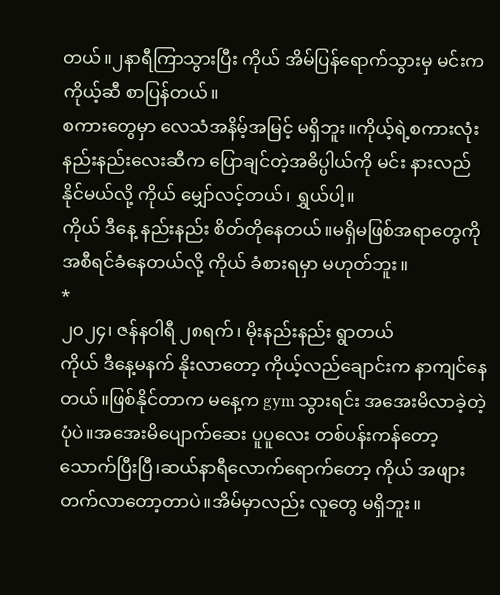တယ်။၂နာရီကြာသွားပြီး ကိုယ် အိမ်ပြန်ရောက်သွားမှ မင်းက ကိုယ့်ဆီ စာပြန်တယ်။
စကားတွေမှာ လေသံအနိမ့်အမြင့် မရှိဘူး။ကိုယ့်ရဲ့စကားလုံးနည်းနည်းလေးဆီက ပြောချင်တဲ့အဓိပ္ပါယ်ကို မင်း နားလည်နိုင်မယ်လို့ ကိုယ် မျှော်လင့်တယ်၊ ရွှယ်ပါ့။
ကိုယ် ဒီနေ့ နည်းနည်း စိတ်တိုနေတယ်။မရှိမဖြစ်အရာတွေကို အစီရင်ခံနေတယ်လို့ ကိုယ် ခံစားရမှာ မဟုတ်ဘူး။
*
၂၀၂၄၊ ဇန်နဝါရီ ၂၈ရက်၊ မိုးနည်းနည်း ရွာတယ်
ကိုယ် ဒီနေ့မနက် နိုးလာတော့ ကိုယ့်လည်ချောင်းက နာကျင်နေတယ်။ဖြစ်နိုင်တာက မနေ့က gym သွားရင်း အအေးမိလာခဲ့တဲ့ ပုံပဲ။အအေးမိပျောက်ဆေး ပူပူလေး တစ်ပန်းကန်တော့ သောက်ပြီးပြီ၊ဆယ်နာရီလောက်ရောက်တော့ ကိုယ် အဖျားတက်လာတော့တာပဲ။အိမ်မှာလည်း လူတွေ မရှိဘူး။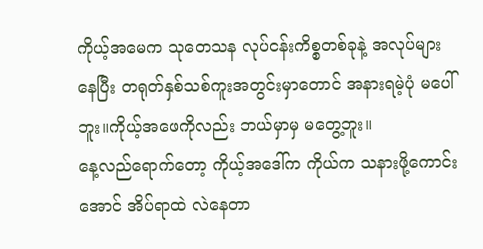ကိုယ့်အမေက သုတေသန လုပ်ငန်းကိစ္စတစ်ခုနဲ့ အလုပ်များနေပြီး တရုတ်နှစ်သစ်ကူးအတွင်းမှာတောင် အနားရမဲ့ပုံ မပေါ်ဘူး။ကိုယ့်အဖေကိုလည်း ဘယ်မှာမှ မတွေ့ဘူး။
နေ့လည်ရောက်တော့ ကိုယ့်အဒေါ်က ကိုယ်က သနားဖို့ကောင်းအောင် အိပ်ရာထဲ လဲနေတာ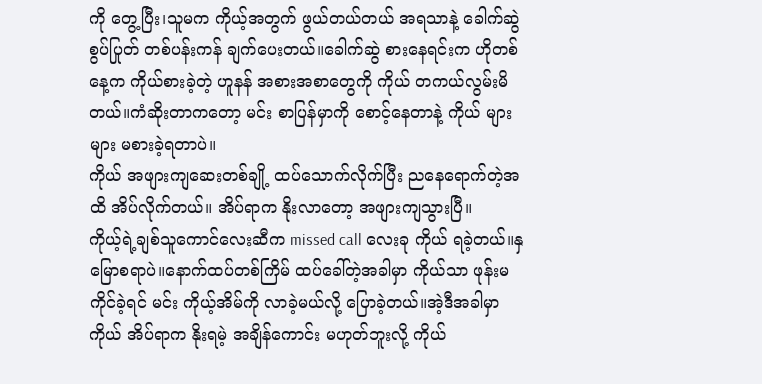ကို တွေ့ပြီး၊သူမက ကိုယ့်အတွက် ဖွယ်တယ်တယ် အရသာနဲ့ ခေါက်ဆွဲစွပ်ပြုတ် တစ်ပန်းကန် ချက်ပေးတယ်။ခေါက်ဆွဲ စားနေရင်းက ဟိုတစ်နေ့က ကိုယ်စားခဲ့တဲ့ ဟူနန် အစားအစာတွေကို ကိုယ် တကယ်လွမ်းမိတယ်။ကံဆိုးတာကတော့ မင်း စာပြန်မှာကို စောင့်နေတာနဲ့ ကိုယ် များများ မစားခဲ့ရတာပဲ။
ကိုယ် အဖျားကျဆေးတစ်ချို့ ထပ်သောက်လိုက်ပြီး ညနေရောက်တဲ့အထိ အိပ်လိုက်တယ်။ အိပ်ရာက နိုးလာတော့ အဖျားကျသွားပြီ။
ကိုယ့်ရဲ့ချစ်သူကောင်လေးဆီက missed call လေးခု ကိုယ် ရခဲ့တယ်။နှမြောစရာပဲ။နောက်ထပ်တစ်ကြိမ် ထပ်ခေါ်တဲ့အခါမှာ ကိုယ်သာ ဖုန်းမကိုင်ခဲ့ရင် မင်း ကိုယ့်အိမ်ကို လာခဲ့မယ်လို့ ပြောခဲ့တယ်။အဲ့ဒီအခါမှာ ကိုယ် အိပ်ရာက နိုးရမဲ့ အချိန်ကောင်း မဟုတ်ဘူးလို့ ကိုယ်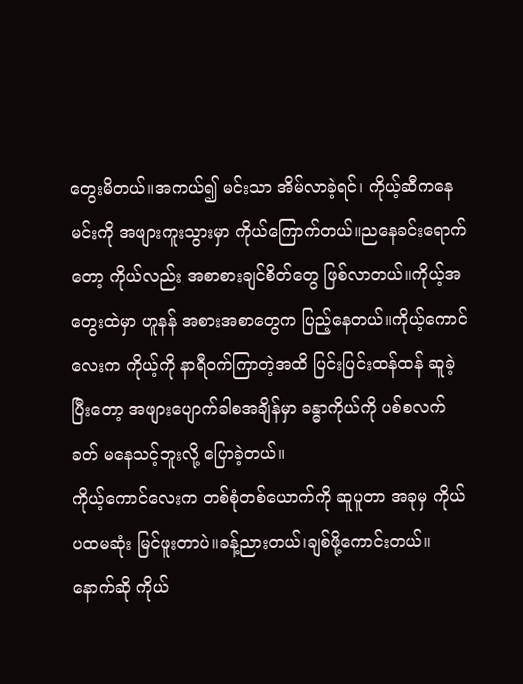တွေးမိတယ်။အကယ်၍ မင်းသာ အိမ်လာခဲ့ရင်၊ ကိုယ့်ဆီကနေ မင်းကို အဖျားကူးသွားမှာ ကိုယ်ကြောက်တယ်။ညနေခင်းရောက်တော့ ကိုယ်လည်း အစာစားချင်စိတ်တွေ ဖြစ်လာတယ်။ကိုယ့်အတွေးထဲမှာ ဟူနန် အစားအစာတွေက ပြည့်နေတယ်။ကိုယ့်ကောင်လေးက ကိုယ့်ကို နာရီဝက်ကြာတဲ့အထိ ပြင်းပြင်းထန်ထန် ဆူခဲ့ပြီးတော့ အဖျားပျောက်ခါစအချိန်မှာ ခန္ဓာကိုယ်ကို ပစ်စလက်ခတ် မနေသင့်ဘူးလို့ ပြောခဲ့တယ်။
ကိုယ့်ကောင်လေးက တစ်စုံတစ်ယောက်ကို ဆူပူတာ အခုမှ ကိုယ် ပထမဆုံး မြင်ဖူးတာပဲ။ခန့်ညားတယ်၊ချစ်ဖို့ကောင်းတယ်။နောက်ဆို ကိုယ်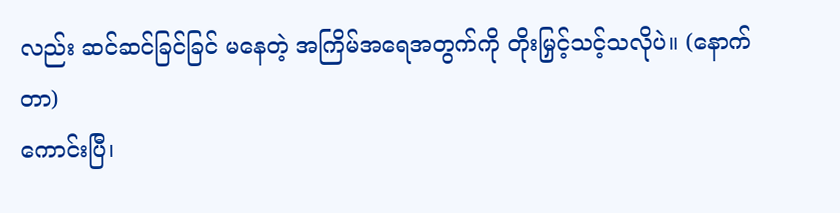လည်း ဆင်ဆင်ခြင်ခြင် မနေတဲ့ အကြိမ်အရေအတွက်ကို တိုးမြှင့်သင့်သလိုပဲ။ (နောက်တာ)
ကောင်းပြီ၊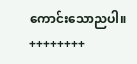ကောင်းသောညပါ။
++++++++